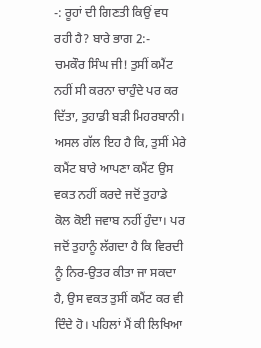-: ਰੂਹਾਂ ਦੀ ਗਿਣਤੀ ਕਿਉਂ ਵਧ ਰਹੀ ਹੈ? ਬਾਰੇ ਭਾਗ 2:-
ਚਮਕੌਰ ਸਿੰਘ ਜੀ! ਤੁਸੀਂ ਕਮੈਂਟ ਨਹੀਂ ਸੀ ਕਰਨਾ ਚਾਹੁੰਦੇ ਪਰ ਕਰ ਦਿੱਤਾ, ਤੁਹਾਡੀ ਬੜੀ ਮਿਹਰਬਾਨੀ। ਅਸਲ ਗੱਲ ਇਹ ਹੈ ਕਿ, ਤੁਸੀਂ ਮੇਰੇ ਕਮੈਂਟ ਬਾਰੇ ਆਪਣਾ ਕਮੈਂਟ ਉਸ ਵਕਤ ਨਹੀਂ ਕਰਦੇ ਜਦੋਂ ਤੁਹਾਡੇ ਕੋਲ ਕੋਈ ਜਵਾਬ ਨਹੀਂ ਹੁੰਦਾ। ਪਰ ਜਦੋਂ ਤੁਹਾਨੂੰ ਲੱਗਦਾ ਹੈ ਕਿ ਵਿਰਦੀ ਨੂੰ ਨਿਰ-ਉਤਰ ਕੀਤਾ ਜਾ ਸਕਦਾ ਹੈ, ਉਸ ਵਕਤ ਤੁਸੀਂ ਕਮੈਂਟ ਕਰ ਵੀ ਦਿੰਦੇ ਹੋ। ਪਹਿਲਾਂ ਮੈਂ ਕੀ ਲਿਖਿਆ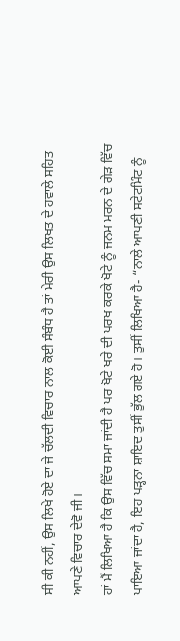ਸੀ ਕੀ ਨਹੀਂ, ਉਸ ਲਿਖੇ ਹੋਏ ਦਾ ਜੇ ਚੱਲਦੀ ਵਿਚਾਰ ਨਾਲ ਕੋਈ ਸੰਬੰਧ ਹੈ ਤਾਂ ਮੇਰੀ ਉਸ ਲਿਖਤ ਦੇ ਹਵਾਲੇ ਸਹਿਤ ਆਪਣੇ ਵਿਚਾਰ ਦੇਵੋ ਜੀ।
ਹਾਂ ਮੈਂ ਲਿਖਿਆ ਹੈ ਕਿ ਉਸ ਵਿੱਚ ਸਮਾ ਜਾਂਦੀ ਹੈ ਪਰ ਖੋਟੇ ਖਰੇ ਦੀ ਪਰਖ ਕਰਕੇ ਖੋਟੇ ਨੂੰ ਜਨਮ ਮਰਨ ਦੇ ਗੇੜ ਵਿੱਚ ਪਾਇਆ ਜਾਂਦਾ ਹੈ, ਇਹ ਪੜ੍ਹਨਾ ਸ਼ਾਇਦ ਤੁਸੀਂ ਭੁੱਲ ਗਏ ਹੋ। ਤੁਸੀਂ ਲਿਖਿਆ ਹੈ- “ਨਾਲੇ ਆਪਣੀ ਸਟੇਟਮਿੰਟ ਨੂੰ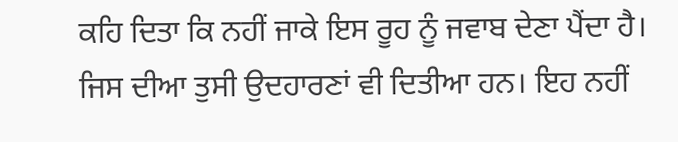ਕਹਿ ਦਿਤਾ ਕਿ ਨਹੀਂ ਜਾਕੇ ਇਸ ਰੂਹ ਨੂੰ ਜਵਾਬ ਦੇਣਾ ਪੈਂਦਾ ਹੈ। ਜਿਸ ਦੀਆ ਤੁਸੀ ਉਦਹਾਰਣਾਂ ਵੀ ਦਿਤੀਆ ਹਨ। ਇਹ ਨਹੀਂ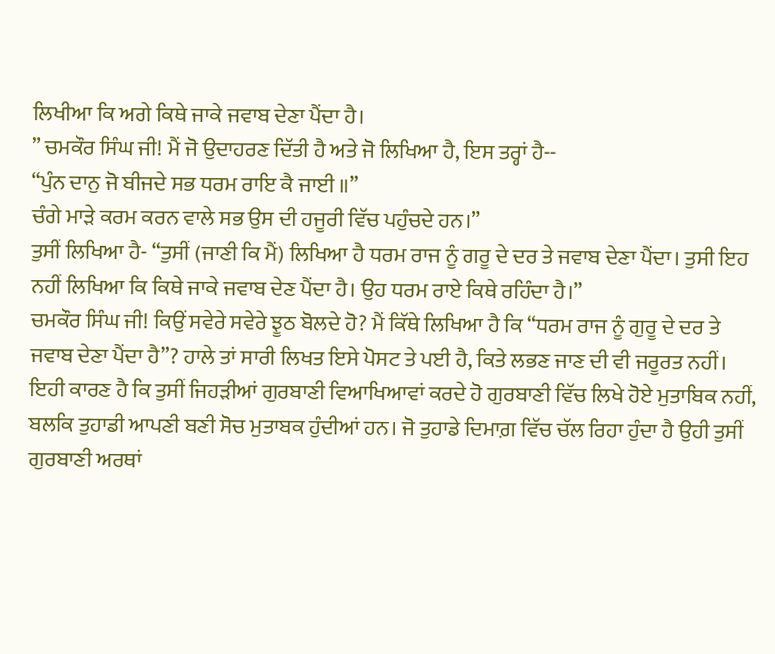ਲਿਖੀਆ ਕਿ ਅਗੇ ਕਿਥੇ ਜਾਕੇ ਜਵਾਬ ਦੇਣਾ ਪੈਂਦਾ ਹੈ।
” ਚਮਕੌਰ ਸਿੰਘ ਜੀ! ਮੈਂ ਜੋ ਉਦਾਹਰਣ ਦਿੱਤੀ ਹੈ ਅਤੇ ਜੋ ਲਿਖਿਆ ਹੈ, ਇਸ ਤਰ੍ਹਾਂ ਹੈ--
“ਪੁੰਨ ਦਾਨੁ ਜੋ ਬੀਜਦੇ ਸਭ ਧਰਮ ਰਾਇ ਕੈ ਜਾਈ ॥”
ਚੰਗੇ ਮਾੜੇ ਕਰਮ ਕਰਨ ਵਾਲੇ ਸਭ ਉਸ ਦੀ ਹਜੂਰੀ ਵਿੱਚ ਪਹੁੰਚਦੇ ਹਨ।”
ਤੁਸੀਂ ਲਿਖਿਆ ਹੈ- “ਤੁਸੀਂ (ਜਾਣੀ ਕਿ ਮੈਂ) ਲਿਖਿਆ ਹੈ ਧਰਮ ਰਾਜ ਨੂੰ ਗਰੂ ਦੇ ਦਰ ਤੇ ਜਵਾਬ ਦੇਣਾ ਪੈਂਦਾ। ਤੁਸੀ ਇਹ ਨਹੀਂ ਲਿਖਿਆ ਕਿ ਕਿਥੇ ਜਾਕੇ ਜਵਾਬ ਦੇਣ ਪੈਂਦਾ ਹੈ। ਉਹ ਧਰਮ ਰਾਏ ਕਿਥੇ ਰਹਿੰਦਾ ਹੈ।”
ਚਮਕੌਰ ਸਿੰਘ ਜੀ! ਕਿਉਂ ਸਵੇਰੇ ਸਵੇਰੇ ਝੂਠ ਬੋਲਦੇ ਹੋ? ਮੈਂ ਕਿੱਥੇ ਲਿਖਿਆ ਹੈ ਕਿ “ਧਰਮ ਰਾਜ ਨੂੰ ਗੁਰੂ ਦੇ ਦਰ ਤੇ ਜਵਾਬ ਦੇਣਾ ਪੈਂਦਾ ਹੈ”? ਹਾਲੇ ਤਾਂ ਸਾਰੀ ਲਿਖਤ ਇਸੇ ਪੋਸਟ ਤੇ ਪਈ ਹੈ, ਕਿਤੇ ਲਭਣ ਜਾਣ ਦੀ ਵੀ ਜਰੂਰਤ ਨਹੀਂ। ਇਹੀ ਕਾਰਣ ਹੈ ਕਿ ਤੁਸੀਂ ਜਿਹੜੀਆਂ ਗੁਰਬਾਣੀ ਵਿਆਖਿਆਵਾਂ ਕਰਦੇ ਹੋ ਗੁਰਬਾਣੀ ਵਿੱਚ ਲਿਖੇ ਹੋਏ ਮੁਤਾਬਿਕ ਨਹੀਂ, ਬਲਕਿ ਤੁਹਾਡੀ ਆਪਣੀ ਬਣੀ ਸੋਚ ਮੁਤਾਬਕ ਹੁੰਦੀਆਂ ਹਨ। ਜੋ ਤੁਹਾਡੇ ਦਿਮਾਗ਼ ਵਿੱਚ ਚੱਲ ਰਿਹਾ ਹੁੰਦਾ ਹੈ ਉਹੀ ਤੁਸੀਂ ਗੁਰਬਾਣੀ ਅਰਥਾਂ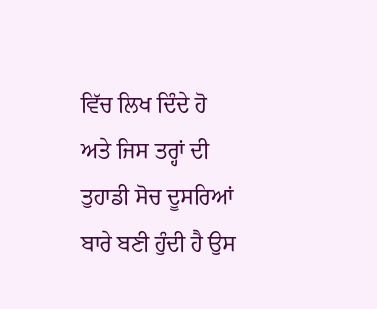ਵਿੱਚ ਲਿਖ ਦਿੰਦੇ ਹੋ ਅਤੇ ਜਿਸ ਤਰ੍ਹਾਂ ਦੀ ਤੁਹਾਡੀ ਸੋਚ ਦੂਸਰਿਆਂ ਬਾਰੇ ਬਣੀ ਹੁੰਦੀ ਹੈ ਉਸ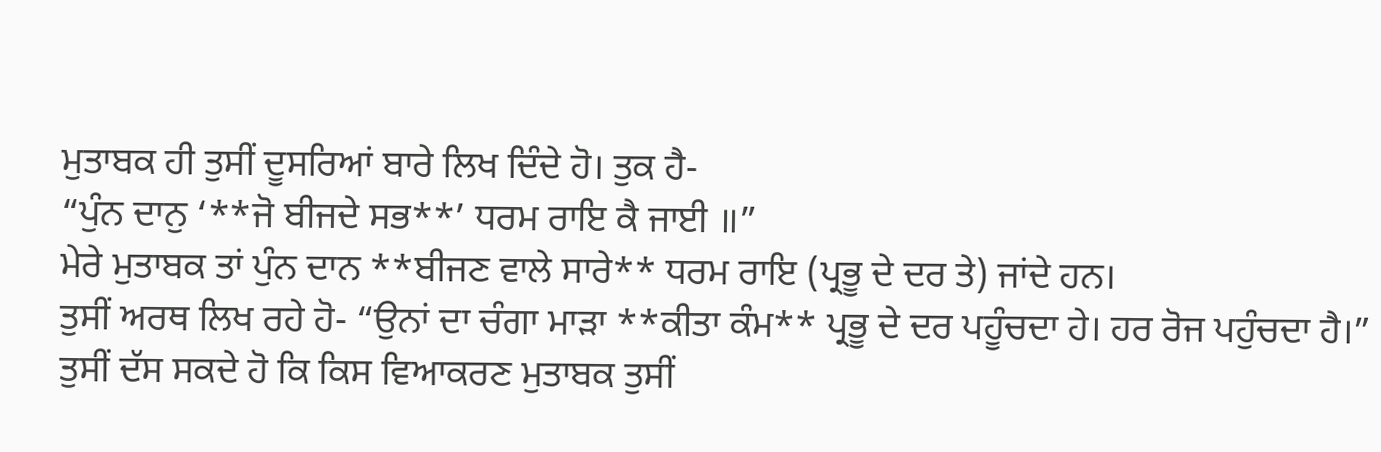ਮੁਤਾਬਕ ਹੀ ਤੁਸੀਂ ਦੂਸਰਿਆਂ ਬਾਰੇ ਲਿਖ ਦਿੰਦੇ ਹੋ। ਤੁਕ ਹੈ-
“ਪੁੰਨ ਦਾਨੁ ‘**ਜੋ ਬੀਜਦੇ ਸਭ**’ ਧਰਮ ਰਾਇ ਕੈ ਜਾਈ ॥”
ਮੇਰੇ ਮੁਤਾਬਕ ਤਾਂ ਪੁੰਨ ਦਾਨ **ਬੀਜਣ ਵਾਲੇ ਸਾਰੇ** ਧਰਮ ਰਾਇ (ਪ੍ਰਭੂ ਦੇ ਦਰ ਤੇ) ਜਾਂਦੇ ਹਨ।
ਤੁਸੀਂ ਅਰਥ ਲਿਖ ਰਹੇ ਹੋ- “ਉਨਾਂ ਦਾ ਚੰਗਾ ਮਾੜਾ **ਕੀਤਾ ਕੰਮ** ਪ੍ਰਭੂ ਦੇ ਦਰ ਪਹੂੰਚਦਾ ਹੇ। ਹਰ ਰੋਜ ਪਹੁੰਚਦਾ ਹੈ।” ਤੁਸੀਂ ਦੱਸ ਸਕਦੇ ਹੋ ਕਿ ਕਿਸ ਵਿਆਕਰਣ ਮੁਤਾਬਕ ਤੁਸੀਂ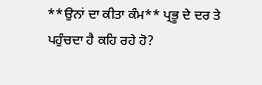**ਉਨਾਂ ਦਾ ਕੀਤਾ ਕੰਮ** ਪ੍ਰਭੂ ਦੇ ਦਰ ਤੇ ਪਹੁੰਚਦਾ ਹੈ ਕਹਿ ਰਹੇ ਹੋ?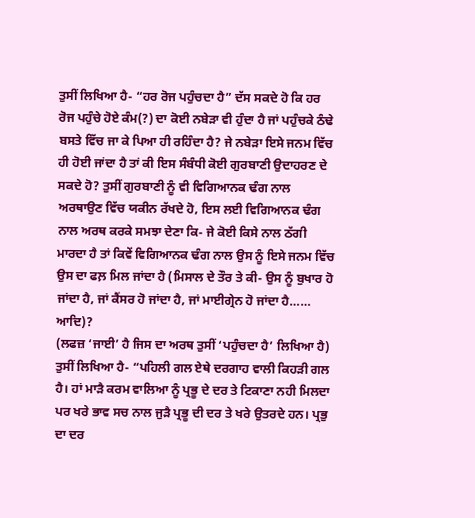ਤੁਸੀਂ ਲਿਖਿਆ ਹੈ- “ਹਰ ਰੋਜ ਪਹੁੰਚਦਾ ਹੈ” ਦੱਸ ਸਕਦੇ ਹੋ ਕਿ ਹਰ ਰੋਜ ਪਹੁੰਚੇ ਹੋਏ ਕੰਮ(?) ਦਾ ਕੋਈ ਨਬੇੜਾ ਵੀ ਹੁੰਦਾ ਹੈ ਜਾਂ ਪਹੁੰਚਕੇ ਠੰਢੇ ਬਸਤੇ ਵਿੱਚ ਜਾ ਕੇ ਪਿਆ ਹੀ ਰਹਿੰਦਾ ਹੈ? ਜੇ ਨਬੇੜਾ ਇਸੇ ਜਨਮ ਵਿੱਚ ਹੀ ਹੋਈ ਜਾਂਦਾ ਹੈ ਤਾਂ ਕੀ ਇਸ ਸੰਬੰਧੀ ਕੋਈ ਗੁਰਬਾਣੀ ਉਦਾਹਰਣ ਦੇ ਸਕਦੇ ਹੋ? ਤੁਸੀਂ ਗੁਰਬਾਣੀ ਨੂੰ ਵੀ ਵਿਗਿਆਨਕ ਢੰਗ ਨਾਲ ਅਰਥਾਉਣ ਵਿੱਚ ਯਕੀਨ ਰੱਖਦੇ ਹੋ, ਇਸ ਲਈ ਵਿਗਿਆਨਕ ਢੰਗ ਨਾਲ ਅਰਥ ਕਰਕੇ ਸਮਝਾ ਦੇਣਾ ਕਿ- ਜੇ ਕੋਈ ਕਿਸੇ ਨਾਲ ਠੱਗੀ ਮਾਰਦਾ ਹੈ ਤਾਂ ਕਿਵੇਂ ਵਿਗਿਆਨਕ ਢੰਗ ਨਾਲ ਉਸ ਨੂੰ ਇਸੇ ਜਨਮ ਵਿੱਚ ਉਸ ਦਾ ਫਲ਼ ਮਿਲ ਜਾਂਦਾ ਹੈ (ਮਿਸਾਲ ਦੇ ਤੌਰ ਤੇ ਕੀ- ਉਸ ਨੂੰ ਬੁਖਾਰ ਹੋ ਜਾਂਦਾ ਹੈ, ਜਾਂ ਕੈਂਸਰ ਹੋ ਜਾਂਦਾ ਹੈ, ਜਾਂ ਮਾਈਗ੍ਰੇਨ ਹੋ ਜਾਂਦਾ ਹੈ…… ਆਦਿ)?
(ਲਫਜ਼ ‘ਜਾਈ’ ਹੈ ਜਿਸ ਦਾ ਅਰਥ ਤੁਸੀਂ ‘ਪਹੁੰਚਦਾ ਹੈ’ ਲਿਖਿਆ ਹੈ) ਤੁਸੀਂ ਲਿਖਿਆ ਹੈ- “ਪਹਿਲੀ ਗਲ ਏਥੇ ਦਰਗਾਹ ਵਾਲੀ ਕਿਹੜੀ ਗਲ ਹੈ। ਹਾਂ ਮਾੜੈ ਕਰਮ ਵਾਲਿਆ ਨੂੰ ਪ੍ਰਭੂ ਦੇ ਦਰ ਤੇ ਟਿਕਾਣਾ ਨਹੀ ਮਿਲਦਾ ਪਰ ਖਰੇ ਭਾਵ ਸਚ ਨਾਲ ਜੁੜੈ ਪ੍ਰਭੂ ਦੀ ਦਰ ਤੇ ਖਰੇ ਉਤਰਦੇ ਹਨ। ਪ੍ਰਭੁ ਦਾ ਦਰ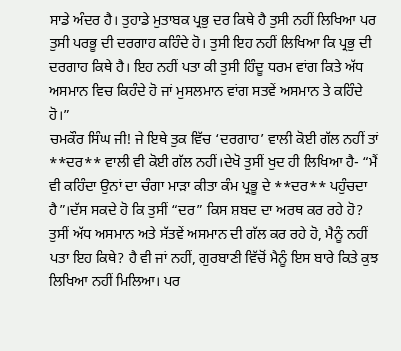ਸਾਡੇ ਅੰਦਰ ਹੈ। ਤੁਹਾਡੇ ਮੁਤਾਬਕ ਪ੍ਰਭੁ ਦਰ ਕਿਥੇ ਹੈ ਤੁਸੀ ਨਹੀਂ ਲਿਖਿਆ ਪਰ ਤੁਸੀ ਪਰਭੂ ਦੀ ਦਰਗਾਹ ਕਹਿੰਦੇ ਹੋ। ਤੁਸੀ ਇਹ ਨਹੀਂ ਲਿਖਿਆ ਕਿ ਪ੍ਰਭੁ ਦੀ ਦਰਗਾਹ ਕਿਥੇ ਹੈ। ਇਹ ਨਹੀਂ ਪਤਾ ਕੀ ਤੁਸੀ ਹਿੰਦੂ ਧਰਮ ਵਾਂਗ ਕਿਤੇ ਅੱਧ ਅਸਮਾਨ ਵਿਚ ਕਿਹੰਦੇ ਹੋ ਜਾਂ ਮੁਸਲਮਾਨ ਵਾਂਗ ਸਤਵੇਂ ਅਸਮਾਨ ਤੇ ਕਹਿੰਦੇ ਹੋ।”
ਚਮਕੌਰ ਸਿੰਘ ਜੀ! ਜੇ ਇਥੇ ਤੁਕ ਵਿੱਚ ‘ਦਰਗਾਹ’ ਵਾਲੀ ਕੋਈ ਗੱਲ ਨਹੀਂ ਤਾਂ **ਦਰ** ਵਾਲੀ ਵੀ ਕੋਈ ਗੱਲ ਨਹੀਂ।ਦੇਖੋ ਤੁਸੀਂ ਖੁਦ ਹੀ ਲਿਖਿਆ ਹੈ- “ਮੈਂ ਵੀ ਕਹਿੰਦਾ ਉਨਾਂ ਦਾ ਚੰਗਾ ਮਾੜਾ ਕੀਤਾ ਕੰਮ ਪ੍ਰਭੂ ਦੇ **ਦਰ** ਪਹੁੰਚਦਾ ਹੈ”।ਦੱਸ ਸਕਦੇ ਹੋ ਕਿ ਤੁਸੀਂ “ਦਰ” ਕਿਸ ਸ਼ਬਦ ਦਾ ਅਰਥ ਕਰ ਰਹੇ ਹੋ? ਤੁਸੀਂ ਅੱਧ ਅਸਮਾਨ ਅਤੇ ਸੱਤਵੇਂ ਅਸਮਾਨ ਦੀ ਗੱਲ ਕਰ ਰਹੇ ਹੋ, ਮੈਨੂੰ ਨਹੀਂ ਪਤਾ ਇਹ ਕਿਥੇ? ਹੈ ਵੀ ਜਾਂ ਨਹੀਂ, ਗੁਰਬਾਣੀ ਵਿੱਚੋਂ ਮੈਨੂੰ ਇਸ ਬਾਰੇ ਕਿਤੇ ਕੁਝ ਲਿਖਿਆ ਨਹੀਂ ਮਿਲਿਆ। ਪਰ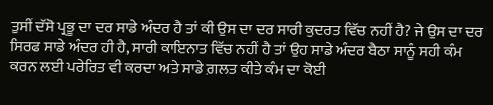ਤੁਸੀਂ ਦੱਸੋ ਪ੍ਰਭੂ ਦਾ ਦਰ ਸਾਡੇ ਅੰਦਰ ਹੈ ਤਾਂ ਕੀ ਉਸ ਦਾ ਦਰ ਸਾਰੀ ਕੁਦਰਤ ਵਿੱਚ ਨਹੀਂ ਹੈ? ਜੇ ਉਸ ਦਾ ਦਰ ਸਿਰਫ ਸਾਡੇ ਅੰਦਰ ਹੀ ਹੈ, ਸਾਰੀ ਕਾਇਨਾਤ ਵਿੱਚ ਨਹੀਂ ਹੈ ਤਾਂ ਉਹ ਸਾਡੇ ਅੰਦਰ ਬੈਠਾ ਸਾਨੂੰ ਸਹੀ ਕੰਮ ਕਰਨ ਲਈ ਪਰੇਰਿਤ ਵੀ ਕਰਦਾ ਅਤੇ ਸਾਡੇ ਗ਼ਲਤ ਕੀਤੇ ਕੰਮ ਦਾ ਕੋਈ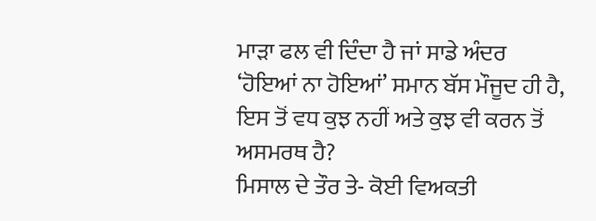ਮਾੜਾ ਫਲ ਵੀ ਦਿੰਦਾ ਹੈ ਜਾਂ ਸਾਡੇ ਅੰਦਰ ‘ਹੋਇਆਂ ਨਾ ਹੋਇਆਂ’ ਸਮਾਨ ਬੱਸ ਮੌਜੂਦ ਹੀ ਹੈ, ਇਸ ਤੋਂ ਵਧ ਕੁਝ ਨਹੀਂ ਅਤੇ ਕੁਝ ਵੀ ਕਰਨ ਤੋਂ ਅਸਮਰਥ ਹੈ?
ਮਿਸਾਲ ਦੇ ਤੌਰ ਤੇ- ਕੋਈ ਵਿਅਕਤੀ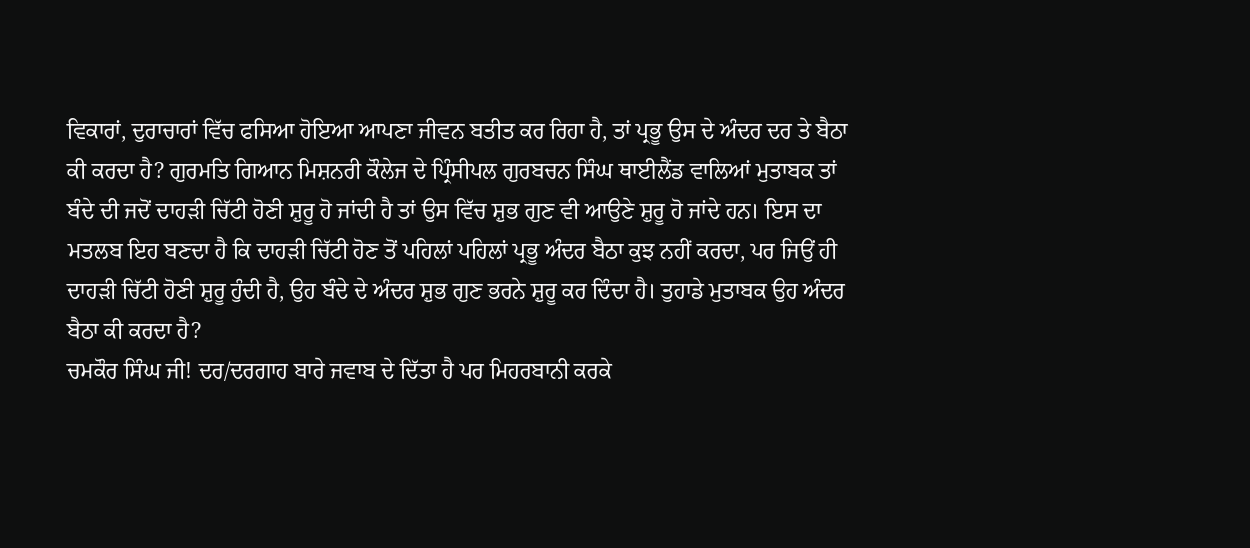ਵਿਕਾਰਾਂ, ਦੁਰਾਚਾਰਾਂ ਵਿੱਚ ਫਸਿਆ ਹੋਇਆ ਆਪਣਾ ਜੀਵਨ ਬਤੀਤ ਕਰ ਰਿਹਾ ਹੈ, ਤਾਂ ਪ੍ਰਭੂ ਉਸ ਦੇ ਅੰਦਰ ਦਰ ਤੇ ਬੈਠਾ ਕੀ ਕਰਦਾ ਹੈ? ਗੁਰਮਤਿ ਗਿਆਨ ਮਿਸ਼ਨਰੀ ਕੌਲੇਜ ਦੇ ਪ੍ਰਿੰਸੀਪਲ ਗੁਰਬਚਨ ਸਿੰਘ ਥਾਈਲੈਂਡ ਵਾਲਿਆਂ ਮੁਤਾਬਕ ਤਾਂ ਬੰਦੇ ਦੀ ਜਦੋਂ ਦਾਹੜੀ ਚਿੱਟੀ ਹੋਣੀ ਸ਼ੁਰੂ ਹੋ ਜਾਂਦੀ ਹੈ ਤਾਂ ਉਸ ਵਿੱਚ ਸ਼ੁਭ ਗੁਣ ਵੀ ਆਉਣੇ ਸ਼ੁਰੂ ਹੋ ਜਾਂਦੇ ਹਨ। ਇਸ ਦਾ ਮਤਲਬ ਇਹ ਬਣਦਾ ਹੈ ਕਿ ਦਾਹੜੀ ਚਿੱਟੀ ਹੋਣ ਤੋਂ ਪਹਿਲਾਂ ਪਹਿਲਾਂ ਪ੍ਰਭੂ ਅੰਦਰ ਬੈਠਾ ਕੁਝ ਨਹੀਂ ਕਰਦਾ, ਪਰ ਜਿਉਂ ਹੀ ਦਾਹੜੀ ਚਿੱਟੀ ਹੋਣੀ ਸ਼ੁਰੂ ਹੁੰਦੀ ਹੈ, ਉਹ ਬੰਦੇ ਦੇ ਅੰਦਰ ਸ਼ੁਭ ਗੁਣ ਭਰਨੇ ਸ਼ੁਰੂ ਕਰ ਦਿੰਦਾ ਹੈ। ਤੁਹਾਡੇ ਮੁਤਾਬਕ ਉਹ ਅੰਦਰ ਬੈਠਾ ਕੀ ਕਰਦਾ ਹੈ?
ਚਮਕੌਰ ਸਿੰਘ ਜੀ! ਦਰ/ਦਰਗਾਹ ਬਾਰੇ ਜਵਾਬ ਦੇ ਦਿੱਤਾ ਹੈ ਪਰ ਮਿਹਰਬਾਨੀ ਕਰਕੇ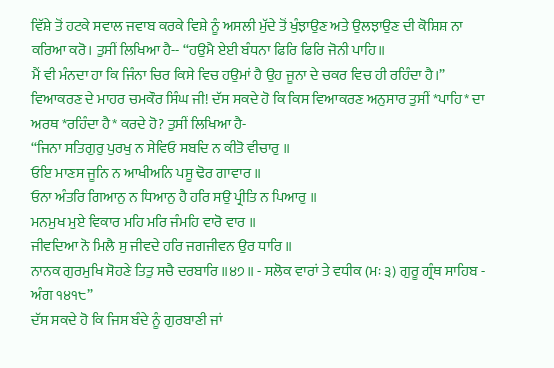ਵਿੱਸ਼ੇ ਤੋਂ ਹਟਕੇ ਸਵਾਲ ਜਵਾਬ ਕਰਕੇ ਵਿਸ਼ੇ ਨੂੰ ਅਸਲੀ ਮੁੱਦੇ ਤੋਂ ਖੁੰਝਾਉਣ ਅਤੇ ਉਲਝਾਉਣ ਦੀ ਕੋਸ਼ਿਸ਼ ਨਾ ਕਰਿਆ ਕਰੋ। ਤੁਸੀਂ ਲਿਖਿਆ ਹੈ-- “ਹਉਮੈ ਏਈ ਬੰਧਨਾ ਫਿਰਿ ਫਿਰਿ ਜੋਨੀ ਪਾਹਿ॥
ਮੈਂ ਵੀ ਮੰਨਦਾ ਹਾ ਕਿ ਜਿੰਨਾ ਚਿਰ ਕਿਸੇ ਵਿਚ ਹਉਮਾਂ ਹੈ ਉਹ ਜੂਨਾ ਦੇ ਚਕਰ ਵਿਚ ਹੀ ਰਹਿੰਦਾ ਹੈ।” ਵਿਆਕਰਣ ਦੇ ਮਾਹਰ ਚਮਕੌਰ ਸਿੰਘ ਜੀ! ਦੱਸ ਸਕਦੇ ਹੋ ਕਿ ਕਿਸ ਵਿਆਕਰਣ ਅਨੁਸਾਰ ਤੁਸੀਂ *ਪਾਹਿ* ਦਾ ਅਰਥ *ਰਹਿੰਦਾ ਹੈ* ਕਰਦੇ ਹੋ? ਤੁਸੀਂ ਲਿਖਿਆ ਹੈ-
“ਜਿਨਾ ਸਤਿਗੁਰੁ ਪੁਰਖੁ ਨ ਸੇਵਿਓ ਸਬਦਿ ਨ ਕੀਤੋ ਵੀਚਾਰੁ ॥
ਓਇ ਮਾਣਸ ਜੂਨਿ ਨ ਆਖੀਅਨਿ ਪਸੂ ਢੋਰ ਗਾਵਾਰ ॥
ਓਨਾ ਅੰਤਰਿ ਗਿਆਨੁ ਨ ਧਿਆਨੁ ਹੈ ਹਰਿ ਸਉ ਪ੍ਰੀਤਿ ਨ ਪਿਆਰੁ ॥
ਮਨਮੁਖ ਮੁਏ ਵਿਕਾਰ ਮਹਿ ਮਰਿ ਜੰਮਹਿ ਵਾਰੋ ਵਾਰ ॥
ਜੀਵਦਿਆ ਨੋ ਮਿਲੈ ਸੁ ਜੀਵਦੇ ਹਰਿ ਜਗਜੀਵਨ ਉਰ ਧਾਰਿ ॥
ਨਾਨਕ ਗੁਰਮੁਖਿ ਸੋਹਣੇ ਤਿਤੁ ਸਚੈ ਦਰਬਾਰਿ ॥੪੭॥ - ਸਲੋਕ ਵਾਰਾਂ ਤੇ ਵਧੀਕ (ਮਃ ੩) ਗੁਰੂ ਗ੍ਰੰਥ ਸਾਹਿਬ - ਅੰਗ ੧੪੧੮”
ਦੱਸ ਸਕਦੇ ਹੋ ਕਿ ਜਿਸ ਬੰਦੇ ਨੂੰ ਗੁਰਬਾਣੀ ਜਾਂ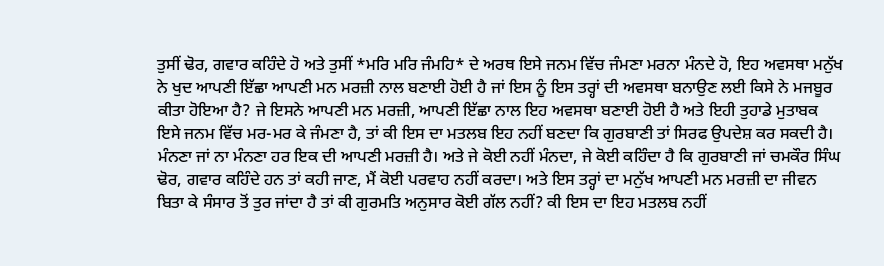ਤੁਸੀਂ ਢੋਰ, ਗਵਾਰ ਕਹਿੰਦੇ ਹੋ ਅਤੇ ਤੁਸੀਂ *ਮਰਿ ਮਰਿ ਜੰਮਹਿ* ਦੇ ਅਰਥ ਇਸੇ ਜਨਮ ਵਿੱਚ ਜੰਮਣਾ ਮਰਨਾ ਮੰਨਦੇ ਹੋ, ਇਹ ਅਵਸਥਾ ਮਨੁੱਖ ਨੇ ਖੁਦ ਆਪਣੀ ਇੱਛਾ ਆਪਣੀ ਮਨ ਮਰਜ਼ੀ ਨਾਲ ਬਣਾਈ ਹੋਈ ਹੈ ਜਾਂ ਇਸ ਨੂੰ ਇਸ ਤਰ੍ਹਾਂ ਦੀ ਅਵਸਥਾ ਬਨਾਉਣ ਲਈ ਕਿਸੇ ਨੇ ਮਜਬੂਰ ਕੀਤਾ ਹੋਇਆ ਹੈ? ਜੇ ਇਸਨੇ ਆਪਣੀ ਮਨ ਮਰਜ਼ੀ, ਆਪਣੀ ਇੱਛਾ ਨਾਲ ਇਹ ਅਵਸਥਾ ਬਣਾਈ ਹੋਈ ਹੈ ਅਤੇ ਇਹੀ ਤੁਹਾਡੇ ਮੁਤਾਬਕ ਇਸੇ ਜਨਮ ਵਿੱਚ ਮਰ-ਮਰ ਕੇ ਜੰਮਣਾ ਹੈ, ਤਾਂ ਕੀ ਇਸ ਦਾ ਮਤਲਬ ਇਹ ਨਹੀਂ ਬਣਦਾ ਕਿ ਗੁਰਬਾਣੀ ਤਾਂ ਸਿਰਫ ਉਪਦੇਸ਼ ਕਰ ਸਕਦੀ ਹੈ। ਮੰਨਣਾ ਜਾਂ ਨਾ ਮੰਨਣਾ ਹਰ ਇਕ ਦੀ ਆਪਣੀ ਮਰਜ਼ੀ ਹੈ। ਅਤੇ ਜੇ ਕੋਈ ਨਹੀਂ ਮੰਨਦਾ, ਜੇ ਕੋਈ ਕਹਿੰਦਾ ਹੈ ਕਿ ਗੁਰਬਾਣੀ ਜਾਂ ਚਮਕੌਰ ਸਿੰਘ ਢੋਰ, ਗਵਾਰ ਕਹਿੰਦੇ ਹਨ ਤਾਂ ਕਹੀ ਜਾਣ, ਮੈਂ ਕੋਈ ਪਰਵਾਹ ਨਹੀਂ ਕਰਦਾ। ਅਤੇ ਇਸ ਤਰ੍ਹਾਂ ਦਾ ਮਨੁੱਖ ਆਪਣੀ ਮਨ ਮਰਜ਼ੀ ਦਾ ਜੀਵਨ ਬਿਤਾ ਕੇ ਸੰਸਾਰ ਤੋਂ ਤੁਰ ਜਾਂਦਾ ਹੈ ਤਾਂ ਕੀ ਗੁਰਮਤਿ ਅਨੁਸਾਰ ਕੋਈ ਗੱਲ ਨਹੀਂ? ਕੀ ਇਸ ਦਾ ਇਹ ਮਤਲਬ ਨਹੀਂ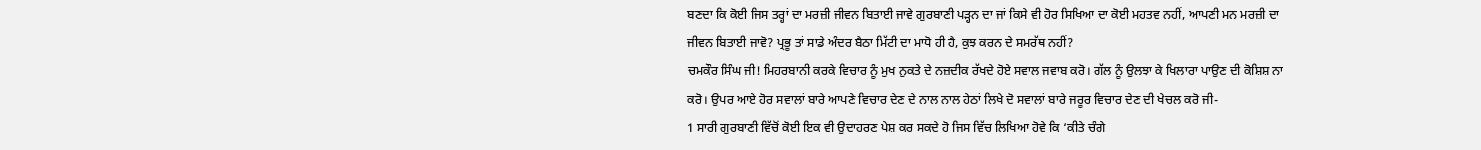ਬਣਦਾ ਕਿ ਕੋਈ ਜਿਸ ਤਰ੍ਹਾਂ ਦਾ ਮਰਜ਼ੀ ਜੀਵਨ ਬਿਤਾਈ ਜਾਵੇ ਗੁਰਬਾਣੀ ਪੜ੍ਹਨ ਦਾ ਜਾਂ ਕਿਸੇ ਵੀ ਹੋਰ ਸਿਖਿਆ ਦਾ ਕੋਈ ਮਹਤਵ ਨਹੀਂ, ਆਪਣੀ ਮਨ ਮਰਜ਼ੀ ਦਾ ਜੀਵਨ ਬਿਤਾਈ ਜਾਵੋ? ਪ੍ਰਭੂ ਤਾਂ ਸਾਡੇ ਅੰਦਰ ਬੈਠਾ ਮਿੱਟੀ ਦਾ ਮਾਧੋ ਹੀ ਹੈ, ਕੁਝ ਕਰਨ ਦੇ ਸਮਰੱਥ ਨਹੀਂ?
ਚਮਕੌਰ ਸਿੰਘ ਜੀ! ਮਿਹਰਬਾਨੀ ਕਰਕੇ ਵਿਚਾਰ ਨੂੰ ਮੁਖ ਨੁਕਤੇ ਦੇ ਨਜ਼ਦੀਕ ਰੱਖਦੇ ਹੋਏ ਸਵਾਲ ਜਵਾਬ ਕਰੋ। ਗੱਲ ਨੂੰ ਉਲਝਾ ਕੇ ਖਿਲਾਰਾ ਪਾਉਣ ਦੀ ਕੋਸ਼ਿਸ਼ ਨਾ ਕਰੋ। ਉਪਰ ਆਏ ਹੋਰ ਸਵਾਲਾਂ ਬਾਰੇ ਆਪਣੇ ਵਿਚਾਰ ਦੇਣ ਦੇ ਨਾਲ ਨਾਲ ਹੇਠਾਂ ਲਿਖੇ ਦੋ ਸਵਾਲਾਂ ਬਾਰੇ ਜਰੂਰ ਵਿਚਾਰ ਦੇਣ ਦੀ ਖੇਚਲ ਕਰੋ ਜੀ-
1 ਸਾਰੀ ਗੁਰਬਾਣੀ ਵਿੱਚੋਂ ਕੋਈ ਇਕ ਵੀ ਉਦਾਹਰਣ ਪੇਸ਼ ਕਰ ਸਕਦੇ ਹੋ ਜਿਸ ਵਿੱਚ ਲਿਖਿਆ ਹੋਵੇ ਕਿ ‘ਕੀਤੇ ਚੰਗੇ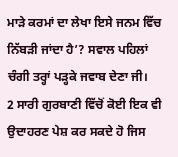ਮਾੜੇ ਕਰਮਾਂ ਦਾ ਲੇਖਾ ਇਸੇ ਜਨਮ ਵਿੱਚ ਨਿੱਬੜੀ ਜਾਂਦਾ ਹੈ’? ਸਵਾਲ ਪਹਿਲਾਂ ਚੰਗੀ ਤਰ੍ਹਾਂ ਪੜ੍ਹਕੇ ਜਵਾਬ ਦੇਣਾ ਜੀ।
2 ਸਾਰੀ ਗੁਰਬਾਣੀ ਵਿੱਚੋਂ ਕੋਈ ਇਕ ਵੀ ਉਦਾਹਰਣ ਪੇਸ਼ ਕਰ ਸਕਦੇ ਹੋ ਜਿਸ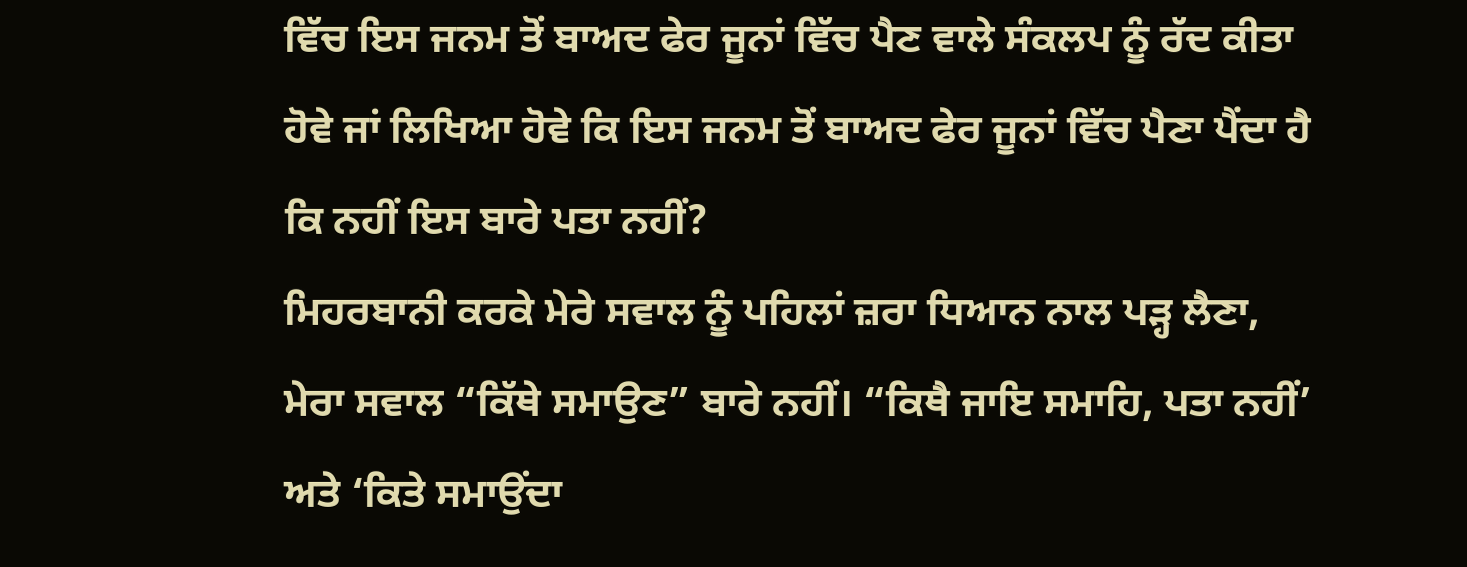ਵਿੱਚ ਇਸ ਜਨਮ ਤੋਂ ਬਾਅਦ ਫੇਰ ਜੂਨਾਂ ਵਿੱਚ ਪੈਣ ਵਾਲੇ ਸੰਕਲਪ ਨੂੰ ਰੱਦ ਕੀਤਾ ਹੋਵੇ ਜਾਂ ਲਿਖਿਆ ਹੋਵੇ ਕਿ ਇਸ ਜਨਮ ਤੋਂ ਬਾਅਦ ਫੇਰ ਜੂਨਾਂ ਵਿੱਚ ਪੈਣਾ ਪੈਂਦਾ ਹੈ ਕਿ ਨਹੀਂ ਇਸ ਬਾਰੇ ਪਤਾ ਨਹੀਂ?
ਮਿਹਰਬਾਨੀ ਕਰਕੇ ਮੇਰੇ ਸਵਾਲ ਨੂੰ ਪਹਿਲਾਂ ਜ਼ਰਾ ਧਿਆਨ ਨਾਲ ਪੜ੍ਹ ਲੈਣਾ, ਮੇਰਾ ਸਵਾਲ “ਕਿੱਥੇ ਸਮਾਉਣ” ਬਾਰੇ ਨਹੀਂ। “ਕਿਥੈ ਜਾਇ ਸਮਾਹਿ, ਪਤਾ ਨਹੀਂ’ ਅਤੇ ‘ਕਿਤੇ ਸਮਾਉਂਦਾ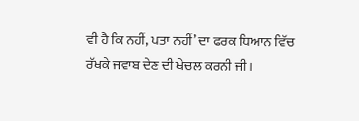ਵੀ ਹੈ ਕਿ ਨਹੀਂ, ਪਤਾ ਨਹੀਂ’ ਦਾ ਫਰਕ ਧਿਆਨ ਵਿੱਚ ਰੱਖਕੇ ਜਵਾਬ ਦੇਣ ਦੀ ਖੇਚਲ ਕਰਨੀ ਜੀ।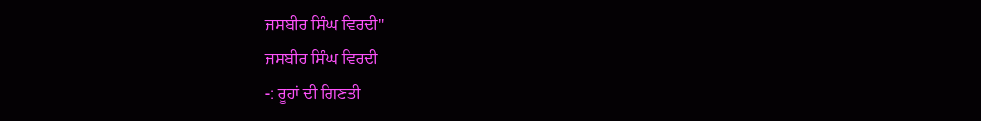ਜਸਬੀਰ ਸਿੰਘ ਵਿਰਦੀ"
ਜਸਬੀਰ ਸਿੰਘ ਵਿਰਦੀ
-: ਰੂਹਾਂ ਦੀ ਗਿਣਤੀ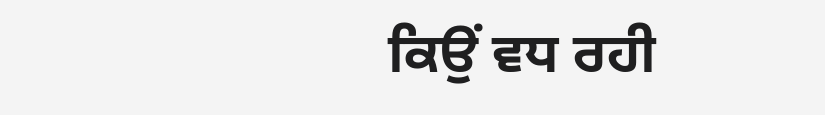ਕਿਉਂ ਵਧ ਰਹੀ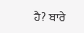ਹੈ? ਬਾਰੇ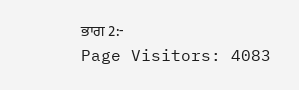ਭਾਗ 2:-
Page Visitors: 4083